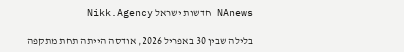NAnews חדשות ישראל Nikk.Agency

בלילה שבין 30 באפריל 2026, אודסה הייתה תחת מתקפה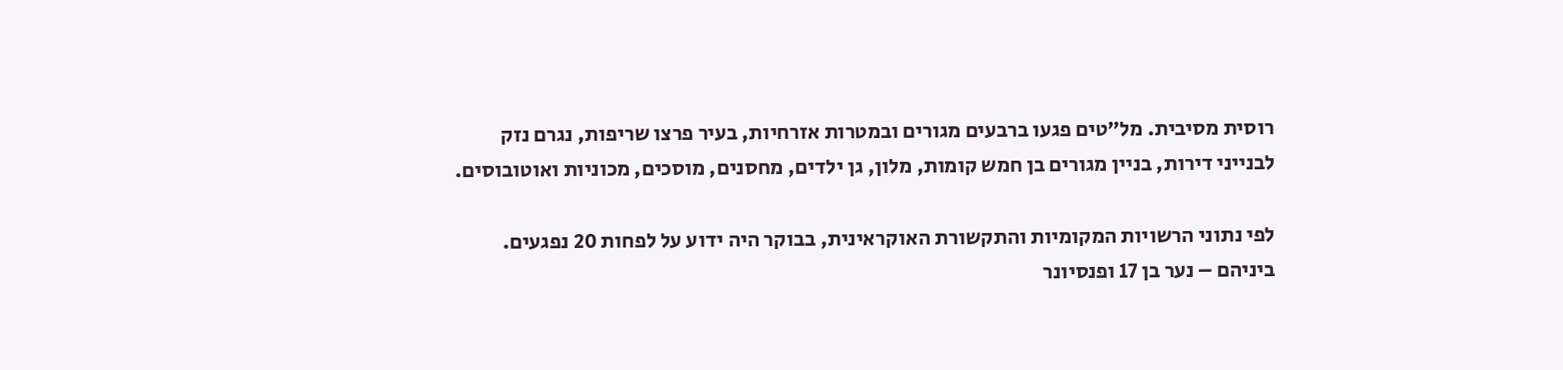רוסית מסיבית. מל”טים פגעו ברבעים מגורים ובמטרות אזרחיות, בעיר פרצו שריפות, נגרם נזק לבנייני דירות, בניין מגורים בן חמש קומות, מלון, גן ילדים, מחסנים, מוסכים, מכוניות ואוטובוסים.

לפי נתוני הרשויות המקומיות והתקשורת האוקראינית, בבוקר היה ידוע על לפחות 20 נפגעים. ביניהם – נער בן 17 ופנסיונר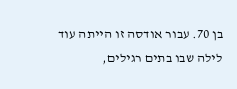בן 70. עבור אודסה זו הייתה עוד לילה שבו בתים רגילים,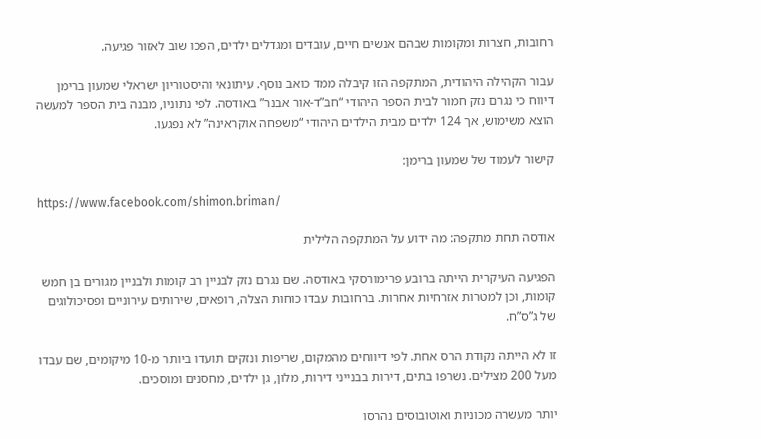רחובות, חצרות ומקומות שבהם אנשים חיים, עובדים ומגדלים ילדים, הפכו שוב לאזור פגיעה.

עבור הקהילה היהודית, המתקפה הזו קיבלה ממד כואב נוסף. עיתונאי והיסטוריון ישראלי שמעון ברימן דיווח כי נגרם נזק חמור לבית הספר היהודי “חב”ד-אור אבנר” באודסה. לפי נתוניו, מבנה בית הספר למעשה הוצא משימוש, אך 124 ילדים מבית הילדים היהודי “משפחה אוקראינה” לא נפגעו.

קישור לעמוד של שמעון ברימן:

https://www.facebook.com/shimon.briman/

אודסה תחת מתקפה: מה ידוע על המתקפה הלילית

הפגיעה העיקרית הייתה ברובע פרימורסקי באודסה. שם נגרם נזק לבניין רב קומות ולבניין מגורים בן חמש קומות, וכן למטרות אזרחיות אחרות. ברחובות עבדו כוחות הצלה, רופאים, שירותים עירוניים ופסיכולוגים של ג”ס”ח.

זו לא הייתה נקודת הרס אחת. לפי דיווחים מהמקום, שריפות ונזקים תועדו ביותר מ-10 מיקומים, שם עבדו מעל 200 מצילים. נשרפו בתים, דירות בבנייני דירות, מלון, גן ילדים, מחסנים ומוסכים.

יותר מעשרה מכוניות ואוטובוסים נהרסו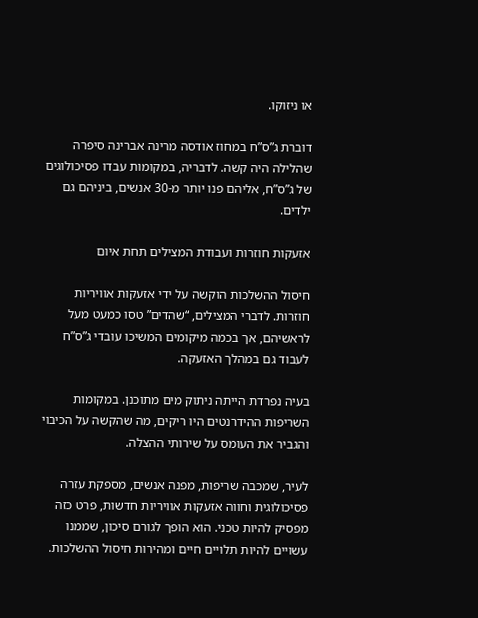או ניזוקו.

דוברת ג”ס”ח במחוז אודסה מרינה אברינה סיפרה שהלילה היה קשה. לדבריה, במקומות עבדו פסיכולוגים של ג”ס”ח, אליהם פנו יותר מ-30 אנשים, ביניהם גם ילדים.

אזעקות חוזרות ועבודת המצילים תחת איום

חיסול ההשלכות הוקשה על ידי אזעקות אוויריות חוזרות. לדברי המצילים, “שהדים” טסו כמעט מעל לראשיהם, אך בכמה מיקומים המשיכו עובדי ג”ס”ח לעבוד גם במהלך האזעקה.

בעיה נפרדת הייתה ניתוק מים מתוכנן. במקומות השריפות ההידרנטים היו ריקים, מה שהקשה על הכיבוי והגביר את העומס על שירותי ההצלה.

לעיר, שמכבה שריפות, מפנה אנשים, מספקת עזרה פסיכולוגית וחווה אזעקות אוויריות חדשות, פרט כזה מפסיק להיות טכני. הוא הופך לגורם סיכון, שממנו עשויים להיות תלויים חיים ומהירות חיסול ההשלכות.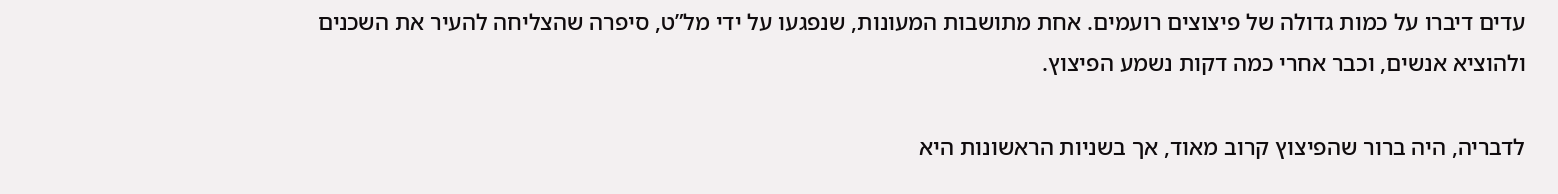עדים דיברו על כמות גדולה של פיצוצים רועמים. אחת מתושבות המעונות, שנפגעו על ידי מל”ט, סיפרה שהצליחה להעיר את השכנים ולהוציא אנשים, וכבר אחרי כמה דקות נשמע הפיצוץ.

לדבריה, היה ברור שהפיצוץ קרוב מאוד, אך בשניות הראשונות היא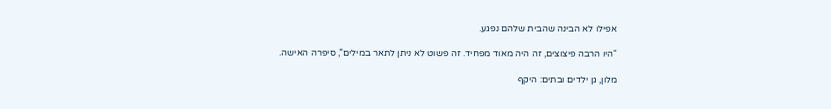אפילו לא הבינה שהבית שלהם נפגע.

“היו הרבה פיצוצים, זה היה מאוד מפחיד. זה פשוט לא ניתן לתאר במילים”, סיפרה האישה.

מלון, גן ילדים ובתים: היקף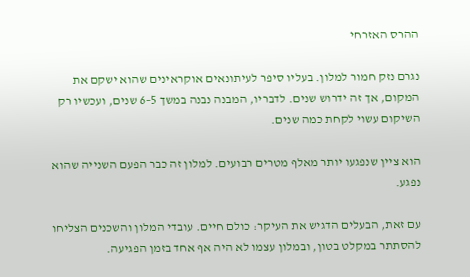ההרס האזרחי

נגרם נזק חמור למלון. בעליו סיפר לעיתונאים אוקראינים שהוא ישקם את המקום, אך זה ידרוש שנים. לדבריו, המבנה נבנה במשך 5–6 שנים, ועכשיו רק השיקום עשוי לקחת כמה שנים.

הוא ציין שנפגעו יותר מאלף מטרים רבועים. למלון זה כבר הפעם השנייה שהוא נפגע.

עם זאת, הבעלים הדגיש את העיקר: כולם חיים. עובדי המלון והשכנים הצליחו להסתתר במקלט בטון, ובמלון עצמו לא היה אף אחד בזמן הפגיעה.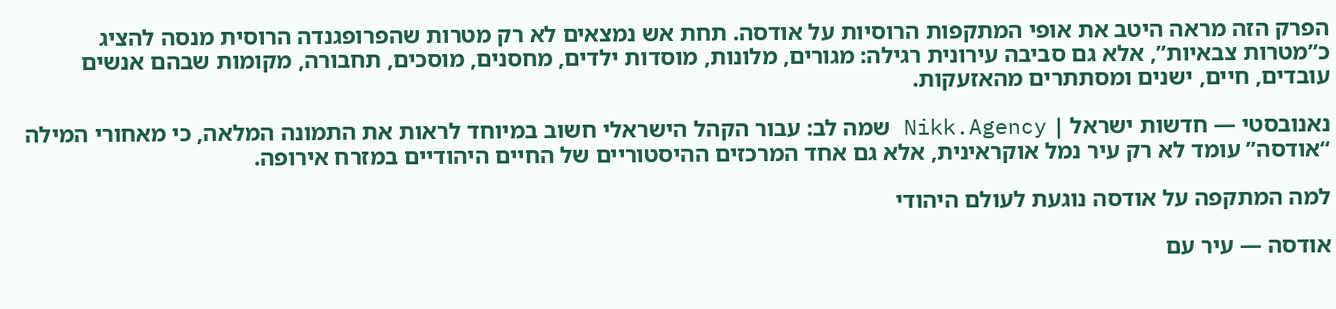הפרק הזה מראה היטב את אופי המתקפות הרוסיות על אודסה. תחת אש נמצאים לא רק מטרות שהפרופגנדה הרוסית מנסה להציג כ”מטרות צבאיות”, אלא גם סביבה עירונית רגילה: מגורים, מלונות, מוסדות ילדים, מחסנים, מוסכים, תחבורה, מקומות שבהם אנשים עובדים, חיים, ישנים ומסתתרים מהאזעקות.

נאנובסטי — חדשות ישראל | Nikk.Agency שמה לב: עבור הקהל הישראלי חשוב במיוחד לראות את התמונה המלאה, כי מאחורי המילה “אודסה” עומד לא רק עיר נמל אוקראינית, אלא גם אחד המרכזים ההיסטוריים של החיים היהודיים במזרח אירופה.

למה המתקפה על אודסה נוגעת לעולם היהודי

אודסה — עיר עם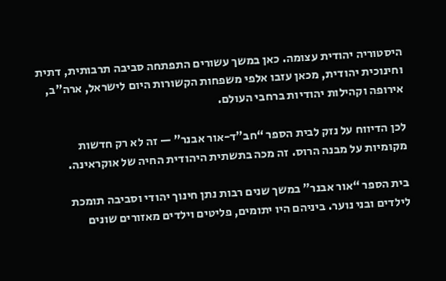היסטוריה יהודית עצומה. כאן במשך עשורים התפתחה סביבה תרבותית, דתית וחינוכית יהודית, מכאן עזבו אלפי משפחות הקשורות היום לישראל, ארה”ב, אירופה וקהילות יהודיות ברחבי העולם.

לכן הדיווח על נזק לבית הספר “חב”ד-אור אבנר” — זה לא רק חדשות מקומיות על מבנה הרוס. זה מכה בתשתית היהודית החיה של אוקראינה.

בית הספר “אור אבנר” במשך שנים רבות נתן חינוך יהודי וסביבה תומכת לילדים ובני נוער. ביניהם היו יתומים, פליטים וילדים מאזורים שונים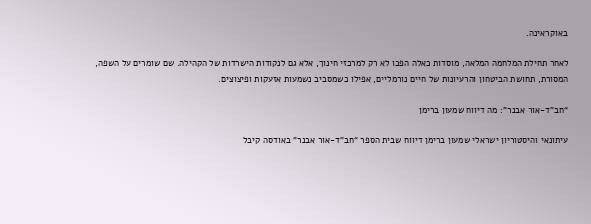באוקראינה.

לאחר תחילת המלחמה המלאה, מוסדות כאלה הפכו לא רק למרכזי חינוך, אלא גם לנקודות הישרדות של הקהילה. שם שומרים על השפה, המסורת, תחושת הביטחון והרעיונות של חיים נורמליים, אפילו כשמסביב נשמעות אזעקות ופיצוצים.

“חב”ד-אור אבנר”: מה דיווח שמעון ברימן

עיתונאי והיסטוריון ישראלי שמעון ברימן דיווח שבית הספר “חב”ד-אור אבנר” באודסה קיבל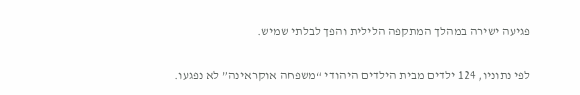פגיעה ישירה במהלך המתקפה הלילית והפך לבלתי שמיש.

לפי נתוניו, 124 ילדים מבית הילדים היהודי “משפחה אוקראינה” לא נפגעו.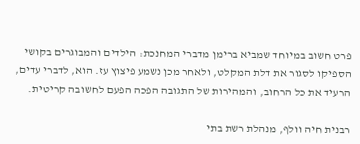פרט חשוב במיוחד שמביא ברימן מדברי המחנכת: הילדים והמבוגרים בקושי הספיקו לסגור את דלת המקלט, ולאחר מכן נשמע פיצוץ עז. הוא, לדברי עדים, הרעיד את כל הרחוב, והמהירות של התגובה הפכה הפעם לחשובה קריטית.

רבנית חיה וולף, מנהלת רשת בתי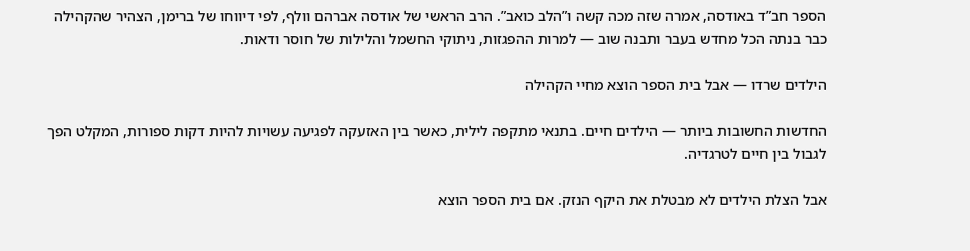הספר חב”ד באודסה, אמרה שזה מכה קשה ו”הלב כואב”. הרב הראשי של אודסה אברהם וולף, לפי דיווחו של ברימן, הצהיר שהקהילה כבר בנתה הכל מחדש בעבר ותבנה שוב — למרות ההפגזות, ניתוקי החשמל והלילות של חוסר ודאות.

הילדים שרדו — אבל בית הספר הוצא מחיי הקהילה

החדשות החשובות ביותר — הילדים חיים. בתנאי מתקפה לילית, כאשר בין האזעקה לפגיעה עשויות להיות דקות ספורות, המקלט הפך לגבול בין חיים לטרגדיה.

אבל הצלת הילדים לא מבטלת את היקף הנזק. אם בית הספר הוצא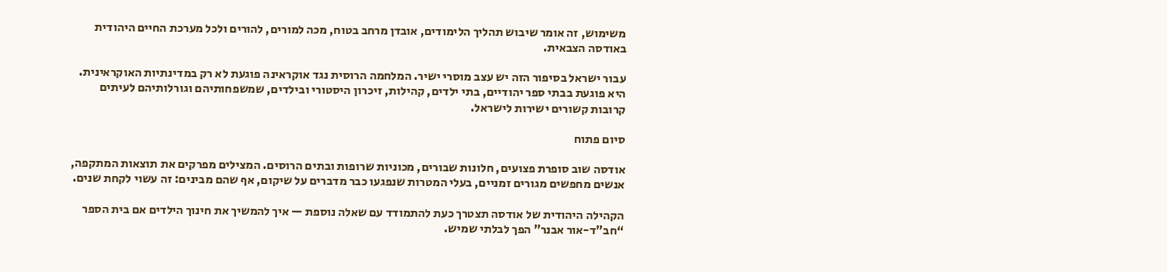משימוש, זה אומר שיבוש תהליך הלימודים, אובדן מרחב בטוח, מכה למורים, להורים ולכל מערכת החיים היהודית באודסה הצבאית.

עבור ישראל בסיפור הזה יש עצב מוסרי ישיר. המלחמה הרוסית נגד אוקראינה פוגעת לא רק במדינתיות האוקראינית. היא פוגעת בבתי ספר יהודיים, בתי ילדים, קהילות, זיכרון היסטורי ובילדים, שמשפחותיהם וגורלותיהם לעיתים קרובות קשורים ישירות לישראל.

סיום פתוח

אודסה שוב סופרת פצועים, חלונות שבורים, מכוניות שרופות ובתים הרוסים. המצילים מפרקים את תוצאות המתקפה, אנשים מחפשים מגורים זמניים, בעלי המטרות שנפגעו כבר מדברים על שיקום, אף שהם מבינים: זה עשוי לקחת שנים.

הקהילה היהודית של אודסה תצטרך כעת להתמודד עם שאלה נוספת — איך להמשיך את חינוך הילדים אם בית הספר “חב”ד-אור אבנר” הפך לבלתי שמיש.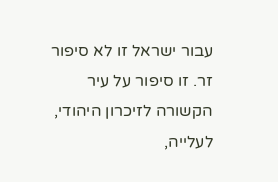עבור ישראל זו לא סיפור זר. זו סיפור על עיר הקשורה לזיכרון היהודי, לעלייה,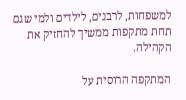למשפחות, לרבנים, לילדים ולמי שגם תחת מתקפות ממשיך להחזיק את הקהילה.

המתקפה הרוסית על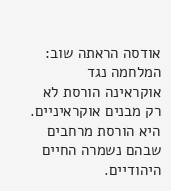אודסה הראתה שוב: המלחמה נגד אוקראינה הורסת לא רק מבנים אוקראיניים. היא הורסת מרחבים שבהם נשמרה החיים היהודיים.